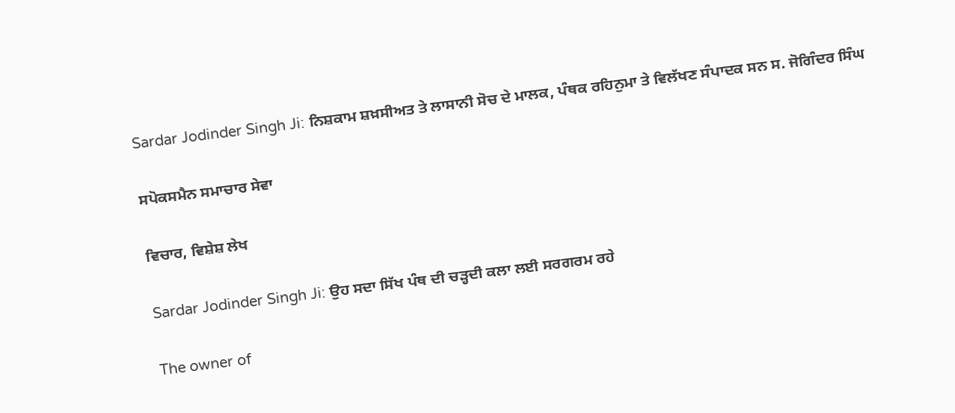Sardar Jodinder Singh Ji: ਨਿਸ਼ਕਾਮ ਸ਼ਖ਼ਸੀਅਤ ਤੇ ਲਾਸਾਨੀ ਸੋਚ ਦੇ ਮਾਲਕ, ਪੰਥਕ ਰਹਿਨੁਮਾ ਤੇ ਵਿਲੱਖਣ ਸੰਪਾਦਕ ਸਨ ਸ. ਜੋਗਿੰਦਰ ਸਿੰਘ

ਸਪੋਕਸਮੈਨ ਸਮਾਚਾਰ ਸੇਵਾ

ਵਿਚਾਰ, ਵਿਸ਼ੇਸ਼ ਲੇਖ

Sardar Jodinder Singh Ji: ਉਹ ਸਦਾ ਸਿੱਖ ਪੰਥ ਦੀ ਚੜ੍ਹਦੀ ਕਲਾ ਲਈ ਸਰਗਰਮ ਰਹੇ

The owner of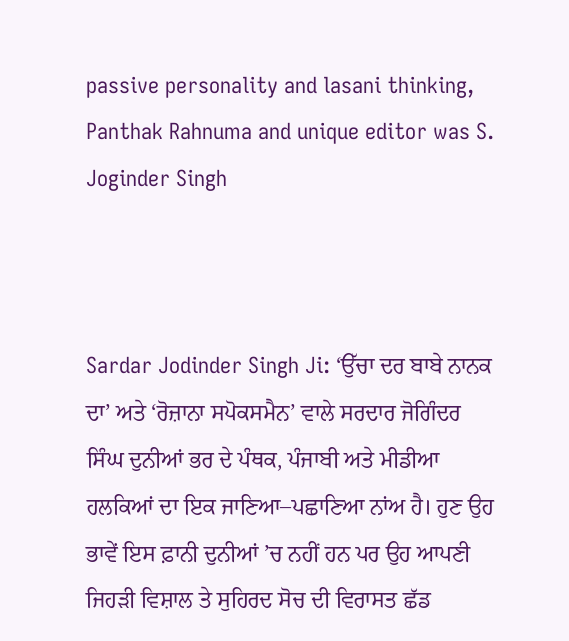passive personality and lasani thinking, Panthak Rahnuma and unique editor was S. Joginder Singh



Sardar Jodinder Singh Ji: ‘ਉੱਚਾ ਦਰ ਬਾਬੇ ਨਾਨਕ ਦਾ’ ਅਤੇ ‘ਰੋਜ਼ਾਨਾ ਸਪੋਕਸਮੈਨ’ ਵਾਲੇ ਸਰਦਾਰ ਜੋਗਿੰਦਰ ਸਿੰਘ ਦੁਨੀਆਂ ਭਰ ਦੇ ਪੰਥਕ, ਪੰਜਾਬੀ ਅਤੇ ਮੀਡੀਆ ਹਲਕਿਆਂ ਦਾ ਇਕ ਜਾਣਿਆ–ਪਛਾਣਿਆ ਨਾਂਅ ਹੈ। ਹੁਣ ਉਹ ਭਾਵੇਂ ਇਸ ਫ਼ਾਨੀ ਦੁਨੀਆਂ ’ਚ ਨਹੀਂ ਹਨ ਪਰ ਉਹ ਆਪਣੀ ਜਿਹੜੀ ਵਿਸ਼ਾਲ ਤੇ ਸੁਹਿਰਦ ਸੋਚ ਦੀ ਵਿਰਾਸਤ ਛੱਡ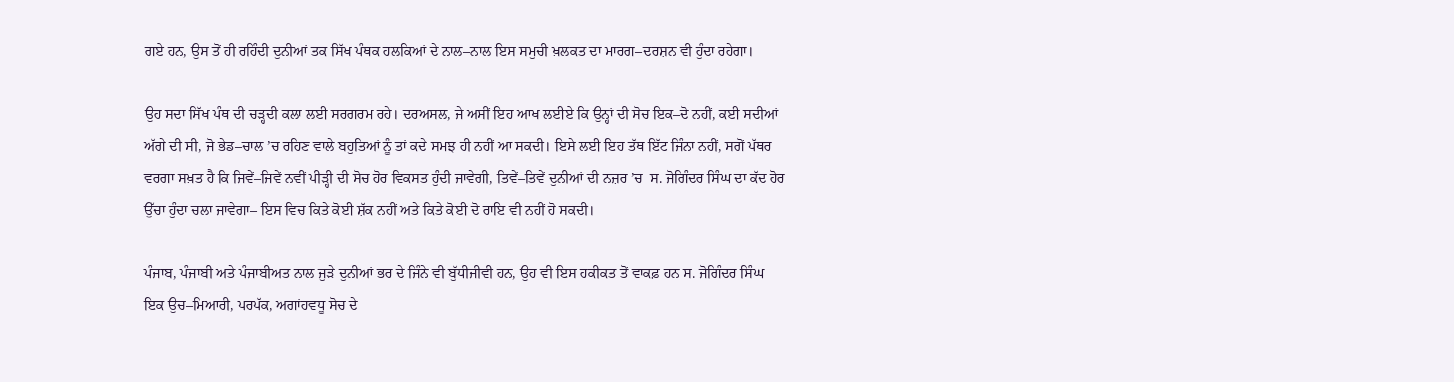ਗਏ ਹਨ, ਉਸ ਤੋਂ ਹੀ ਰਹਿੰਦੀ ਦੁਨੀਆਂ ਤਕ ਸਿੱਖ ਪੰਥਕ ਹਲਕਿਆਂ ਦੇ ਨਾਲ–ਨਾਲ ਇਸ ਸਮੁਚੀ ਖ਼ਲਕਤ ਦਾ ਮਾਰਗ–ਦਰਸ਼ਨ ਵੀ ਹੁੰਦਾ ਰਹੇਗਾ।

ਉਹ ਸਦਾ ਸਿੱਖ ਪੰਥ ਦੀ ਚੜ੍ਹਦੀ ਕਲਾ ਲਈ ਸਰਗਰਮ ਰਹੇ। ਦਰਅਸਲ, ਜੇ ਅਸੀਂ ਇਹ ਆਖ ਲਈਏ ਕਿ ਉਨ੍ਹਾਂ ਦੀ ਸੋਚ ਇਕ–ਦੋ ਨਹੀਂ, ਕਈ ਸਦੀਆਂ ਅੱਗੇ ਦੀ ਸੀ, ਜੋ ਭੇਡ–ਚਾਲ ’ਚ ਰਹਿਣ ਵਾਲੇ ਬਹੁਤਿਆਂ ਨੂੰ ਤਾਂ ਕਦੇ ਸਮਝ ਹੀ ਨਹੀਂ ਆ ਸਕਦੀ। ਇਸੇ ਲਈ ਇਹ ਤੱਥ ਇੱਟ ਜਿੰਨਾ ਨਹੀਂ, ਸਗੋਂ ਪੱਥਰ ਵਰਗਾ ਸਖ਼ਤ ਹੈ ਕਿ ਜਿਵੇਂ–ਜਿਵੇਂ ਨਵੀਂ ਪੀੜ੍ਹੀ ਦੀ ਸੋਚ ਹੋਰ ਵਿਕਸਤ ਹੁੰਦੀ ਜਾਵੇਗੀ, ਤਿਵੇਂ–ਤਿਵੇਂ ਦੁਨੀਆਂ ਦੀ ਨਜ਼ਰ ’ਚ  ਸ. ਜੋਗਿੰਦਰ ਸਿੰਘ ਦਾ ਕੱਦ ਹੋਰ ਉੱਚਾ ਹੁੰਦਾ ਚਲਾ ਜਾਵੇਗਾ– ਇਸ ਵਿਚ ਕਿਤੇ ਕੋਈ ਸ਼ੱਕ ਨਹੀਂ ਅਤੇ ਕਿਤੇ ਕੋਈ ਦੋ ਰਾਇ ਵੀ ਨਹੀਂ ਹੋ ਸਕਦੀ।

ਪੰਜਾਬ, ਪੰਜਾਬੀ ਅਤੇ ਪੰਜਾਬੀਅਤ ਨਾਲ ਜੁੜੇ ਦੁਨੀਆਂ ਭਰ ਦੇ ਜਿੰਨੇ ਵੀ ਬੁੱਧੀਜੀਵੀ ਹਨ, ਉਹ ਵੀ ਇਸ ਹਕੀਕਤ ਤੋਂ ਵਾਕਫ਼ ਹਨ ਸ. ਜੋਗਿੰਦਰ ਸਿੰਘ ਇਕ ਉਚ–ਮਿਆਰੀ, ਪਰਪੱਕ, ਅਗਾਂਹਵਧੂ ਸੋਚ ਦੇ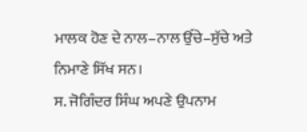ਮਾਲਕ ਹੋਣ ਦੇ ਨਾਲ–ਨਾਲ ਉੱਚੇ–ਸੁੱਚੇ ਅਤੇ ਨਿਮਾਣੇ ਸਿੱਖ ਸਨ।
ਸ. ਜੋਗਿੰਦਰ ਸਿੰਘ ਅਪਣੇ ਉਪਨਾਮ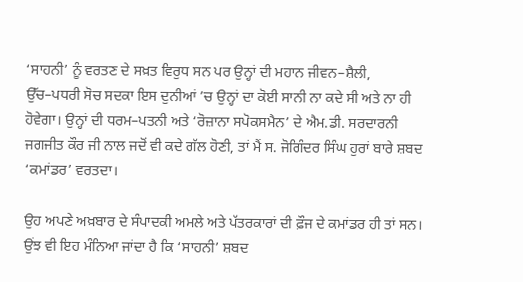‘ਸਾਹਨੀ’ ਨੂੰ ਵਰਤਣ ਦੇ ਸਖ਼ਤ ਵਿਰੁਧ ਸਨ ਪਰ ਉਨ੍ਹਾਂ ਦੀ ਮਹਾਨ ਜੀਵਨ–ਸ਼ੈਲੀ, ਉੱਚ–ਪਧਰੀ ਸੋਚ ਸਦਕਾ ਇਸ ਦੁਨੀਆਂ ’ਚ ਉਨ੍ਹਾਂ ਦਾ ਕੋਈ ਸਾਨੀ ਨਾ ਕਦੇ ਸੀ ਅਤੇ ਨਾ ਹੀ ਹੋਵੇਗਾ। ਉਨ੍ਹਾਂ ਦੀ ਧਰਮ–ਪਤਨੀ ਅਤੇ ‘ਰੋਜ਼ਾਨਾ ਸਪੋਕਸਮੈਨ’ ਦੇ ਐਮ.ਡੀ. ਸਰਦਾਰਨੀ ਜਗਜੀਤ ਕੌਰ ਜੀ ਨਾਲ ਜਦੋਂ ਵੀ ਕਦੇ ਗੱਲ ਹੋਣੀ, ਤਾਂ ਮੈਂ ਸ. ਜੋਗਿੰਦਰ ਸਿੰਘ ਹੁਰਾਂ ਬਾਰੇ ਸ਼ਬਦ ‘ਕਮਾਂਡਰ’ ਵਰਤਦਾ।

ਉਹ ਅਪਣੇ ਅਖ਼ਬਾਰ ਦੇ ਸੰਪਾਦਕੀ ਅਮਲੇ ਅਤੇ ਪੱਤਰਕਾਰਾਂ ਦੀ ਫ਼ੌਜ ਦੇ ਕਮਾਂਡਰ ਹੀ ਤਾਂ ਸਨ। ਉਂਝ ਵੀ ਇਹ ਮੰਨਿਆ ਜਾਂਦਾ ਹੈ ਕਿ ‘ਸਾਹਨੀ’ ਸ਼ਬਦ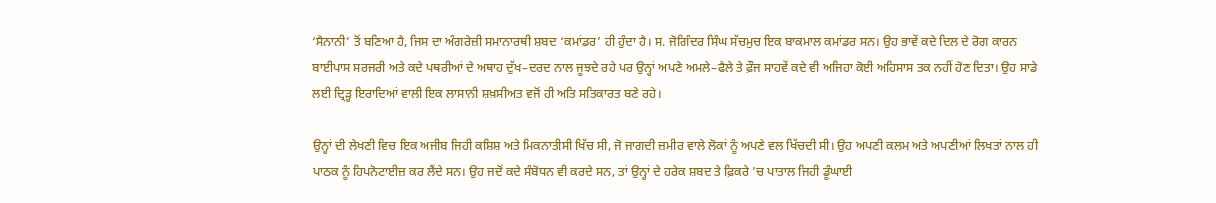‘ਸੈਨਾਨੀ’ ਤੋਂ ਬਣਿਆ ਹੈ, ਜਿਸ ਦਾ ਅੰਗਰੇਜ਼ੀ ਸਮਾਨਾਰਥੀ ਸ਼ਬਦ ‘ਕਮਾਂਡਰ’ ਹੀ ਹੁੰਦਾ ਹੈ। ਸ. ਜੋਗਿੰਦਰ ਸਿੰਘ ਸੱਚਮੁਚ ਇਕ ਬਾਕਮਾਲ ਕਮਾਂਡਰ ਸਨ। ਉਹ ਭਾਵੇਂ ਕਦੇ ਦਿਲ ਦੇ ਰੋਗ ਕਾਰਨ ਬਾਈਪਾਸ ਸਰਜਰੀ ਅਤੇ ਕਦੇ ਪਥਰੀਆਂ ਦੇ ਅਥਾਹ ਦੁੱਖ–ਦਰਦ ਨਾਲ ਜੂਝਦੇ ਰਹੇ ਪਰ ਉਨ੍ਹਾਂ ਅਪਣੇ ਅਮਲੇ–ਫੈਲੇ ਤੇ ਫ਼ੌਜ ਸਾਹਵੇਂ ਕਦੇ ਵੀ ਅਜਿਹਾ ਕੋਈ ਅਹਿਸਾਸ ਤਕ ਨਹੀਂ ਹੋਣ ਦਿਤਾ। ਉਹ ਸਾਡੇ ਲਈ ਦ੍ਰਿੜ੍ਹ ਇਰਾਦਿਆਂ ਵਾਲੀ ਇਕ ਲਾਸਾਨੀ ਸ਼ਖ਼ਸੀਅਤ ਵਜੋਂ ਹੀ ਅਤਿ ਸਤਿਕਾਰਤ ਬਣੇ ਰਹੇ।

ਉਨ੍ਹਾਂ ਦੀ ਲੇਖਣੀ ਵਿਚ ਇਕ ਅਜੀਬ ਜਿਹੀ ਕਸ਼ਿਸ਼ ਅਤੇ ਮਿਕਨਾਤੀਸੀ ਖਿੱਚ ਸੀ, ਜੋ ਜਾਗਦੀ ਜ਼ਮੀਰ ਵਾਲੇ ਲੋਕਾਂ ਨੂੰ ਅਪਣੇ ਵਲ ਖਿੱਚਦੀ ਸੀ। ਉਹ ਅਪਣੀ ਕਲਮ ਅਤੇ ਅਪਣੀਆਂ ਲਿਖਤਾਂ ਨਾਲ ਹੀ ਪਾਠਕ ਨੂੰ ਹਿਪਨੋਟਾਈਜ਼ ਕਰ ਲੈਂਦੇ ਸਨ। ਉਹ ਜਦੋਂ ਕਦੇ ਸੰਬੋਧਨ ਵੀ ਕਰਦੇ ਸਨ, ਤਾਂ ਉਨ੍ਹਾਂ ਦੇ ਹਰੇਕ ਸ਼ਬਦ ਤੇ ਫ਼ਿਕਰੇ ’ਚ ਪਾਤਾਲ ਜਿਹੀ ਡੂੰਘਾਈ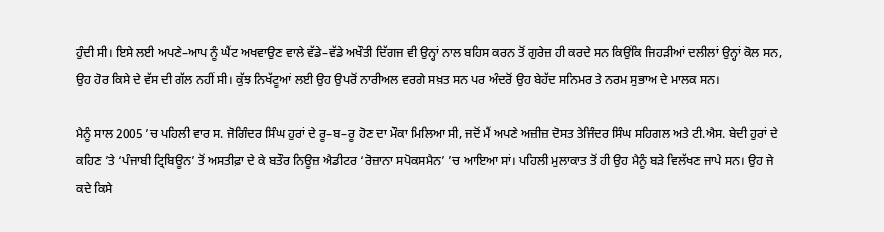ਹੁੰਦੀ ਸੀ। ਇਸੇ ਲਈ ਅਪਣੇ–ਆਪ ਨੂੰ ਘੈਂਟ ਅਖਵਾਉਣ ਵਾਲੇ ਵੱਡੇ–ਵੱਡੇ ਅਖੌਤੀ ਦਿੱਗਜ ਵੀ ਉਨ੍ਹਾਂ ਨਾਲ ਬਹਿਸ ਕਰਨ ਤੋਂ ਗੁਰੇਜ਼ ਹੀ ਕਰਦੇ ਸਨ ਕਿਉਂਕਿ ਜਿਹੜੀਆਂ ਦਲੀਲਾਂ ਉਨ੍ਹਾਂ ਕੋਲ ਸਨ, ਉਹ ਹੋਰ ਕਿਸੇ ਦੇ ਵੱਸ ਦੀ ਗੱਲ ਨਹੀਂ ਸੀ। ਕੁੱਝ ਨਿਖੱਟੂਆਂ ਲਈ ਉਹ ਉਪਰੋਂ ਨਾਰੀਅਲ ਵਰਗੇ ਸਖ਼ਤ ਸਨ ਪਰ ਅੰਦਰੋਂ ਉਹ ਬੇਹੱਦ ਸਨਿਮਰ ਤੇ ਨਰਮ ਸੁਭਾਅ ਦੇ ਮਾਲਕ ਸਨ।

ਮੈਨੂੰ ਸਾਲ 2005 ’ਚ ਪਹਿਲੀ ਵਾਰ ਸ. ਜੋਗਿੰਦਰ ਸਿੰਘ ਹੁਰਾਂ ਦੇ ਰੂ–ਬ–ਰੂ ਹੋਣ ਦਾ ਮੌਕਾ ਮਿਲਿਆ ਸੀ, ਜਦੋਂ ਮੈਂ ਅਪਣੇ ਅਜ਼ੀਜ਼ ਦੋਸਤ ਤੇਜਿੰਦਰ ਸਿੰਘ ਸਹਿਗਲ ਅਤੇ ਟੀ.ਐਸ. ਬੇਦੀ ਹੁਰਾਂ ਦੇ ਕਹਿਣ ’ਤੇ ‘ਪੰਜਾਬੀ ਟ੍ਰਿਬਿਊਨ’ ਤੋਂ ਅਸਤੀਫ਼ਾ ਦੇ ਕੇ ਬਤੌਰ ਨਿਊਜ਼ ਐਡੀਟਰ ‘ਰੋਜ਼ਾਨਾ ਸਪੋਕਸਮੈਨ’ ’ਚ ਆਇਆ ਸਾਂ। ਪਹਿਲੀ ਮੁਲਾਕਾਤ ਤੋਂ ਹੀ ਉਹ ਮੈਨੂੰ ਬੜੇ ਵਿਲੱਖਣ ਜਾਪੇ ਸਨ। ਉਹ ਜੇ ਕਦੇ ਕਿਸੇ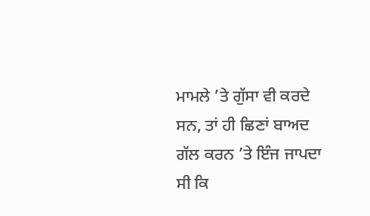ਮਾਮਲੇ ’ਤੇ ਗੁੱਸਾ ਵੀ ਕਰਦੇ ਸਨ, ਤਾਂ ਹੀ ਛਿਣਾਂ ਬਾਅਦ ਗੱਲ ਕਰਨ ’ਤੇ ਇੰਜ ਜਾਪਦਾ ਸੀ ਕਿ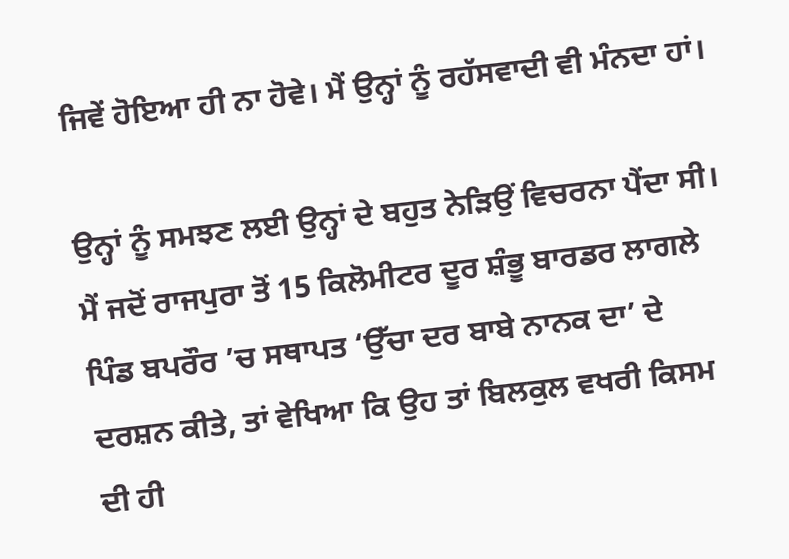ਜਿਵੇਂ ਹੋਇਆ ਹੀ ਨਾ ਹੋਵੇ। ਮੈਂ ਉਨ੍ਹਾਂ ਨੂੰ ਰਹੱਸਵਾਦੀ ਵੀ ਮੰਨਦਾ ਹਾਂ।

ਉਨ੍ਹਾਂ ਨੂੰ ਸਮਝਣ ਲਈ ਉਨ੍ਹਾਂ ਦੇ ਬਹੁਤ ਨੇੜਿਉਂ ਵਿਚਰਨਾ ਪੈਂਦਾ ਸੀ।
ਮੈਂ ਜਦੋਂ ਰਾਜਪੁਰਾ ਤੋਂ 15 ਕਿਲੋਮੀਟਰ ਦੂਰ ਸ਼ੰਭੂ ਬਾਰਡਰ ਲਾਗਲੇ ਪਿੰਡ ਬਪਰੌਰ ’ਚ ਸਥਾਪਤ ‘ਉੱਚਾ ਦਰ ਬਾਬੇ ਨਾਨਕ ਦਾ’ ਦੇ ਦਰਸ਼ਨ ਕੀਤੇ, ਤਾਂ ਵੇਖਿਆ ਕਿ ਉਹ ਤਾਂ ਬਿਲਕੁਲ ਵਖਰੀ ਕਿਸਮ ਦੀ ਹੀ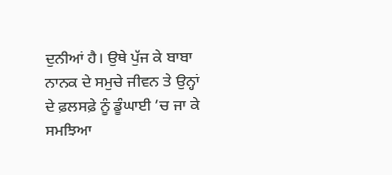ਦੁਨੀਆਂ ਹੈ। ਉਥੇ ਪੁੱਜ ਕੇ ਬਾਬਾ ਨਾਨਕ ਦੇ ਸਮੁਚੇ ਜੀਵਨ ਤੇ ਉਨ੍ਹਾਂ ਦੇ ਫ਼ਲਸਫ਼ੇ ਨੂੰ ਡੂੰਘਾਈ ’ਚ ਜਾ ਕੇ ਸਮਝਿਆ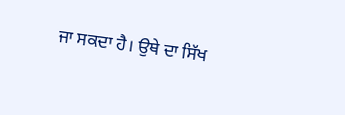ਜਾ ਸਕਦਾ ਹੈ। ਉਥੇ ਦਾ ਸਿੱਖ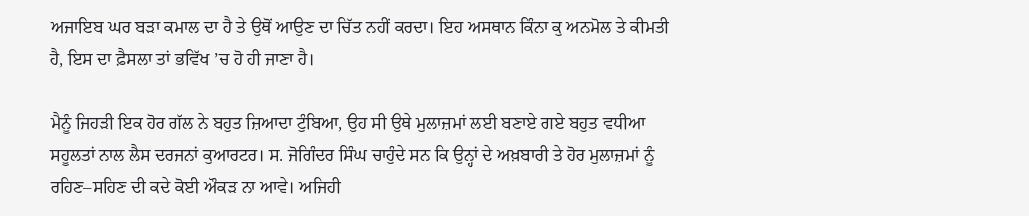ਅਜਾਇਬ ਘਰ ਬੜਾ ਕਮਾਲ ਦਾ ਹੈ ਤੇ ਉਥੋਂ ਆਉਣ ਦਾ ਚਿੱਤ ਨਹੀਂ ਕਰਦਾ। ਇਹ ਅਸਥਾਨ ਕਿੰਨਾ ਕੁ ਅਨਮੋਲ ਤੇ ਕੀਮਤੀ ਹੈ, ਇਸ ਦਾ ਫ਼ੈਸਲਾ ਤਾਂ ਭਵਿੱਖ ’ਚ ਹੋ ਹੀ ਜਾਣਾ ਹੈ।

ਮੈਨੂੰ ਜਿਹੜੀ ਇਕ ਹੋਰ ਗੱਲ ਨੇ ਬਹੁਤ ਜ਼ਿਆਦਾ ਟੁੰਬਿਆ, ਉਹ ਸੀ ਉਥੇ ਮੁਲਾਜ਼ਮਾਂ ਲਈ ਬਣਾਏ ਗਏ ਬਹੁਤ ਵਧੀਆ ਸਹੂਲਤਾਂ ਨਾਲ ਲੈਸ ਦਰਜਨਾਂ ਕੁਆਰਟਰ। ਸ. ਜੋਗਿੰਦਰ ਸਿੰਘ ਚਾਹੁੰਦੇ ਸਨ ਕਿ ਉਨ੍ਹਾਂ ਦੇ ਅਖ਼ਬਾਰੀ ਤੇ ਹੋਰ ਮੁਲਾਜ਼ਮਾਂ ਨੂੰ ਰਹਿਣ–ਸਹਿਣ ਦੀ ਕਦੇ ਕੋਈ ਔਕੜ ਨਾ ਆਵੇ। ਅਜਿਹੀ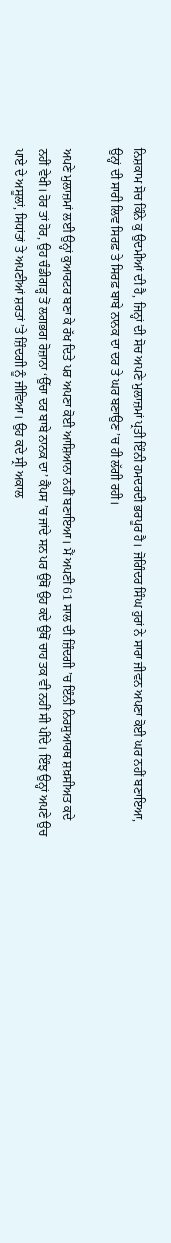ਨਿਸ਼ਕਾਮ ਸੋਚ ਕਿੰਨੇ ਕੁ ਉਦਮੀਆਂ ਦੀ ਹੈ, ਜਿਨ੍ਹਾਂ ਦੀ ਸੋਚ ਅਪਣੇ ਮੁਲਾਜ਼ਮਾਂ ਪ੍ਰਤੀ ਇੰਨੀ ਹਮਦਰਦੀ ਭਰਪੂਰ ਹੈ। ਜੋਗਿੰਦਰ ਸਿੰਘ ਹੁਰਾਂ ਨੇ ਸਾਰਾ ਜੀਵਨ ਅਪਣਾ ਕੋਈ ਘਰ ਨਹੀਂ ਬਣਾਇਆ, ਉਨ੍ਹਾਂ ਦੀ ਸਾਰੀ ਲਿਵ ਸਿਰਫ਼ ਤੇ ਸਿਰਫ਼ ਬਾਬੇ ਨਾਨਕ ਦਾ ਦਰ ਤੇ ਘਰ ਬਣਾਉਣ ’ਚ ਹੀ ਲੱਗੀ ਰਹੀ।

ਅਪਣੇ ਮੁਲਾਜ਼ਮਾਂ ਲਈ ਉਨ੍ਹਾਂ ਕੁਆਰਟਰ ਬਣਾ ਕੇ ਰੱਖ ਦਿਤੇ ਪਰ ਅਪਣਾ ਕੋਈ ਆਸ਼ਿਆਨਾ ਨਹੀਂ ਬਣਾਇਆ। ਮੈਂ ਅਪਣੀ 61 ਸਾਲ ਦੀ ਜ਼ਿੰਦਗੀ ’ਚ ਇੰਨੀ ਨਿਰਸੁਆਰਥ ਸ਼ਖ਼ਸੀਅਤ ਕਦੇ ਨਹੀਂ ਵੇਖੀ। ਹੋਰ ਤਾਂ ਹੋਰ, ਉਹ ਚੰਡੀਗੜ੍ਹ ਤੋਂ ਲਗਭਗ ਰੋਜ਼ਾਨਾ ‘ਉੱਚਾ ਦਰ ਬਾਬੇ ਨਾਨਕ ਦਾ’ ਕੈਂਪਸ ’ਚ ਜਾਂਦੇ ਸਨ ਪਰ ਉਥੋਂ ਉਹ ਕਦੇ ਉਥੋਂ ਚਾਹ ਤਕ ਵੀ ਨਹੀਂ ਸੀ ਪੀਂਦੇ। ਇੰਝ ਉਨ੍ਹਾਂ ਅਪਣੇ ਉਚ ਪਾਏ ਦੇ ਅਸੂਲਾਂ, ਸਿਧਾਂਤਾਂ ਤੇ ਅਪਣੀਆਂ ਸ਼ਰਤਾਂ ’ਤੇ ਜ਼ਿੰਦਗੀ ਨੂੰ ਜੀਵਿਆ। ਉਹ ਕਦੇ ਸ੍ਰੀ ਅਕਾਲ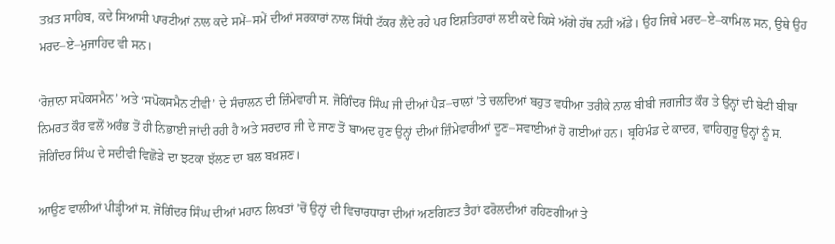ਤਖ਼ਤ ਸਾਹਿਬ, ਕਦੇ ਸਿਆਸੀ ਪਾਰਟੀਆਂ ਨਾਲ ਕਦੇ ਸਮੇਂ–ਸਮੇਂ ਦੀਆਂ ਸਰਕਾਰਾਂ ਨਾਲ ਸਿੱਧੀ ਟੱਕਰ ਲੈਂਦੇ ਰਹੇ ਪਰ ਇਸ਼ਤਿਹਾਰਾਂ ਲਈ ਕਦੇ ਕਿਸੇ ਅੱਗੇ ਹੱਥ ਨਹੀਂ ਅੱਡੇ। ਉਹ ਜਿਥੇ ਮਰਦ–ਏ–ਕਾਮਿਲ ਸਨ, ਉਥੇ ਉਹ ਮਰਦ–ਏ–ਮੁਜਾਹਿਦ ਵੀ ਸਨ।

‘ਰੋਜ਼ਾਨਾ ਸਪੋਕਸਮੈਨ’ ਅਤੇ ‘ਸਪੋਕਸਮੈਨ ਟੀਵੀ’ ਦੇ ਸੰਚਾਲਨ ਦੀ ਜ਼ਿੰਮੇਵਾਰੀ ਸ. ਜੋਗਿੰਦਰ ਸਿੰਘ ਜੀ ਦੀਆਂ ਪੈੜ–ਚਾਲਾਂ ’ਤੇ ਚਲਦਿਆਂ ਬਹੁਤ ਵਧੀਆ ਤਰੀਕੇ ਨਾਲ ਬੀਬੀ ਜਗਜੀਤ ਕੌਰ ਤੇ ਉਨ੍ਹਾਂ ਦੀ ਬੇਟੀ ਬੀਬਾ ਨਿਮਰਤ ਕੌਰ ਵਲੋਂ ਅਰੰਭ ਤੋਂ ਹੀ ਨਿਭਾਈ ਜਾਂਦੀ ਰਹੀ ਹੈ ਅਤੇ ਸਰਦਾਰ ਜੀ ਦੇ ਜਾਣ ਤੋਂ ਬਾਅਦ ਹੁਣ ਉਨ੍ਹਾਂ ਦੀਆਂ ਜ਼ਿੰਮੇਵਾਰੀਆਂ ਦੂਣ–ਸਵਾਈਆਂ ਹੋ ਗਈਆਂ ਹਨ। ਬ੍ਰਹਿਮੰਡ ਦੇ ਕਾਦਰ, ਵਾਹਿਗੁਰੂ ਉਨ੍ਹਾਂ ਨੂੰ ਸ. ਜੋਗਿੰਦਰ ਸਿੰਘ ਦੇ ਸਦੀਵੀ ਵਿਛੋੜੇ ਦਾ ਝਟਕਾ ਝੱਲਣ ਦਾ ਬਲ ਬਖ਼ਸ਼ਣ।

ਆਉਣ ਵਾਲੀਆਂ ਪੀੜ੍ਹੀਆਂ ਸ. ਜੋਗਿੰਦਰ ਸਿੰਘ ਦੀਆਂ ਮਹਾਨ ਲਿਖਤਾਂ ’ਚੋਂ ਉਨ੍ਹਾਂ ਦੀ ਵਿਚਾਰਧਾਰਾ ਦੀਆਂ ਅਣਗਿਣਤ ਤੈਹਾਂ ਫਰੋਲਦੀਆਂ ਰਹਿਣਗੀਆਂ ਤੇ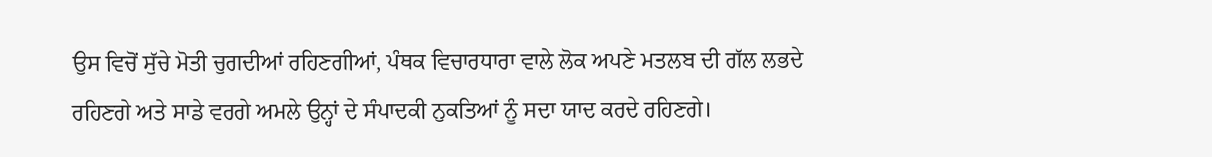ਉਸ ਵਿਚੋਂ ਸੁੱਚੇ ਮੋਤੀ ਚੁਗਦੀਆਂ ਰਹਿਣਗੀਆਂ, ਪੰਥਕ ਵਿਚਾਰਧਾਰਾ ਵਾਲੇ ਲੋਕ ਅਪਣੇ ਮਤਲਬ ਦੀ ਗੱਲ ਲਭਦੇ ਰਹਿਣਗੇ ਅਤੇ ਸਾਡੇ ਵਰਗੇ ਅਮਲੇ ਉਨ੍ਹਾਂ ਦੇ ਸੰਪਾਦਕੀ ਨੁਕਤਿਆਂ ਨੂੰ ਸਦਾ ਯਾਦ ਕਰਦੇ ਰਹਿਣਗੇ।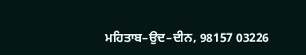ਮਹਿਤਾਬ–ਉਦ–ਦੀਨ, 98157 03226